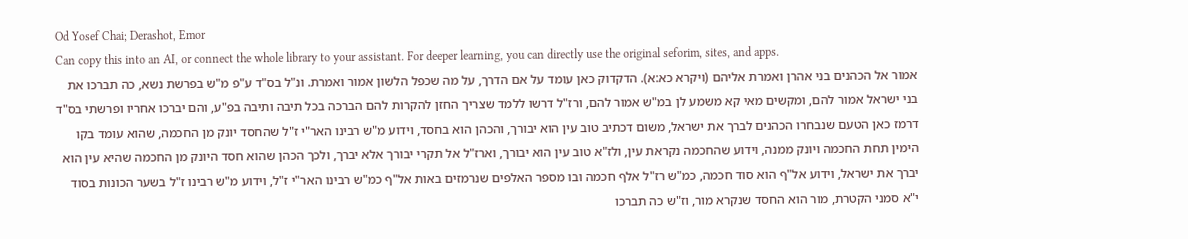Od Yosef Chai; Derashot, Emor
Can copy this into an AI, or connect the whole library to your assistant. For deeper learning, you can directly use the original seforim, sites, and apps.
אמור אל הכהנים בני אהרן ואמרת אליהם (ויקרא כא:א). הדקדוק כאן עומד על אם הדרך, על מה שכפל הלשון אמור ואמרת. ונ"ל בס"ד ע"פ מ"ש בפרשת נשא, כה תברכו את בני ישראל אמור להם, ומקשים מאי קא משמע לן במ"ש אמור להם, ורז"ל דרשו ללמד שצריך החזן להקרות להם הברכה בכל תיבה ותיבה בפ"ע, והם יברכו אחריו ופרשתי בס"ד דרמז כאן הטעם שנבחרו הכהנים לברך את ישראל, משום דכתיב טוב עין הוא יבורך, והכהן הוא בחסד, וידוע מ"ש רבינו האר"י ז"ל שהחסד יונק מן החכמה, שהוא עומד בקו הימין תחת החכמה ויונק ממנה, וידוע שהחכמה נקראת עין, ולז"א טוב עין הוא יבורך, וארז"ל אל תקרי יבורך אלא יברך, ולכך הכהן שהוא חסד היונק מן החכמה שהיא עין הוא יברך את ישראל, וידוע אל"ף הוא סוד חכמה, כמ"ש רז"ל אלף חכמה ובו מספר האלפים שנרמזים באות אל"ף כמ"ש רבינו האר"י ז"ל, וידוע מ"ש רבינו ז"ל בשער הכונות בסוד י"א סמני הקטרת, מור הוא החסד שנקרא מור, וז"ש כה תברכו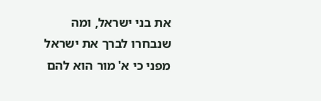את בני ישראל, ומה שנבחרו לברך את ישראל מפני כי א' מור הוא להם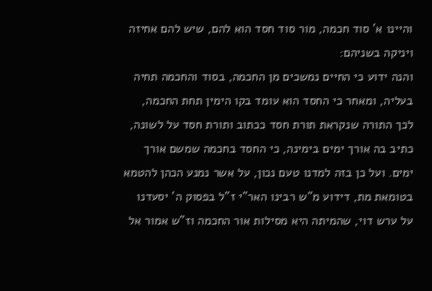והיינו א' סוד חכמה, מור סוד חסד הוא להם, שיש להם אחיזה ויניקה בשניהם:
והנה ידוע כי החיים נמשכים מן החכמה, בסוד והחכמה תחיה בעליה, ומאחר כי החסד הוא עומד בקו הימין תחת החכמה, לכך התורה שנקראת תורת חסד ככתוב ותורת חסד על לשונה, כתיב בה אורך ימים בימינה, כי החסד בחכמה שמשם אורך ימים. ועל כן בזה למדנו טעם נכון, על אשר נמנע הכהן להטמא בטומאת מת, דידוע מ"ש רבינו האר"י ז"ל בפסוק ה' יסעדנו על ערש דוי, שהמיתה היא מסילות אור החכמה וז"ש אמור אל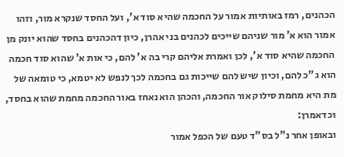הכהנים, רמז באותיות אמור על החכמה שהיא סוד א', ועל החסד שנקרא מור, וזהו אמור הוא א' מור שניהם שייכים לכהנים בני אהרן, כיון דהכהנים בחסד שהוא יונק מן החכמה שהיא סוד א', לכן ואמרת אליהם קרי בה א' להם, כי אות א' שהוא סוד חכמה הוא ג"כ להם, וכיון שיש להם שייכות גם בחכמה לכך לנפש לא יטמא, כי טומאה של מת היא מחמת סילוק אור החכמה, והכהן הוא נאחז באור החכמה מחמת שהוא בחסד, וכדאמרן:
ובאופן אחר נ"ל בס"ד טעם של הכפל אמור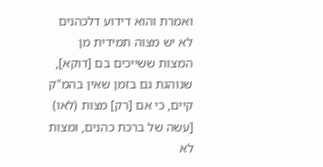ואמרת והוא דידוע דלכהנים לא יש מצוה תמידית מן המצות ששייכים בם [דוקא], שנוהגת גם בזמן שאין בהמ"ק קיים, כי אם [רק] מצות (לאו) [עשה של ברכת כהנים, ומצות לא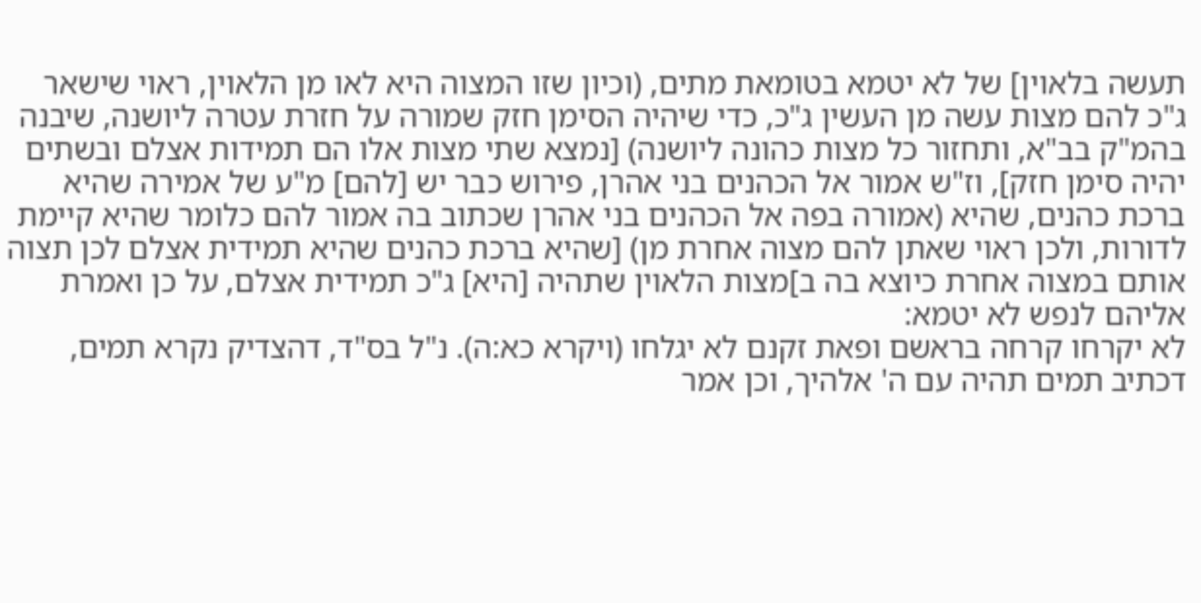תעשה בלאוין] של לא יטמא בטומאת מתים, (וכיון שזו המצוה היא לאו מן הלאוין, ראוי שישאר ג"כ להם מצות עשה מן העשין ג"כ, כדי שיהיה הסימן חזק שמורה על חזרת עטרה ליושנה, שיבנה בהמ"ק בב"א, ותחזור כל מצות כהונה ליושנה) [נמצא שתי מצות אלו הם תמידות אצלם ובשתים יהיה סימן חזק], וז"ש אמור אל הכהנים בני אהרן, פירוש כבר יש [להם] מ"ע של אמירה שהיא ברכת כהנים, שהיא (אמורה בפה אל הכהנים בני אהרן שכתוב בה אמור להם כלומר שהיא קיימת לדורות, ולכן ראוי שאתן להם מצוה אחרת מן) [שהיא ברכת כהנים שהיא תמידית אצלם לכן תצוה אותם במצוה אחרת כיוצא בה ב]מצות הלאוין שתהיה [היא] ג"כ תמידית אצלם, על כן ואמרת אליהם לנפש לא יטמא:
לא יקרחו קרחה בראשם ופאת זקנם לא יגלחו (ויקרא כא:ה). נ"ל בס"ד, דהצדיק נקרא תמים, דכתיב תמים תהיה עם ה' אלהיך, וכן אמר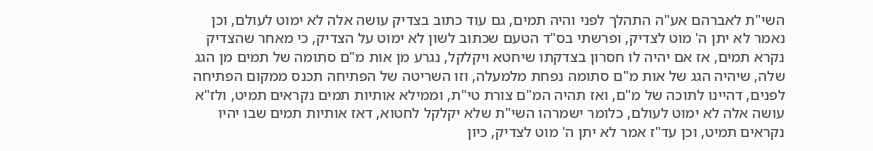השי"ת לאברהם אע"ה התהלך לפני והיה תמים, גם עוד כתוב בצדיק עושה אלה לא ימוט לעולם, וכן נאמר לא יתן ה' מוט לצדיק, ופרשתי בס"ד הטעם שכתוב לשון לא ימוט על הצדיק, כי מאחר שהצדיק נקרא תמים, אז אם יהיה לו חסרון בצדקתו שיחטא ויקלקל, נגרע מן אות מ"ם סתומה של תמים מן הגג שלה, שיהיה הגג של אות מ"ם סתומה נפחת מלמעלה, וזו השריטה של הפתיחה תכנס ממקום הפתיחה לפנים, דהיינו לתוכה של מ"ם, ואז תהיה המ"ם צורת טי"ת, וממילא אותיות תמים נקראים תמיט, ולז"א עושה אלה לא ימוט לעולם, כלומר ישמרהו השי"ת שלא יקלקל לחטוא, דאז אותיות תמים שבו יהיו נקראים תמיט, וכן עד"ז אמר לא יתן ה' מוט לצדיק, כיון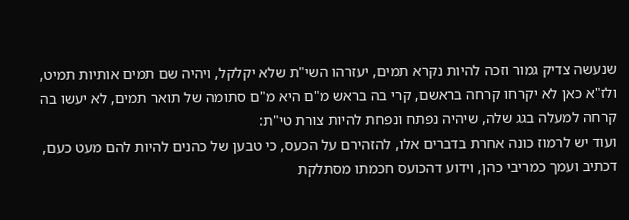שנעשה צדיק גמור וזכה להיות נקרא תמים, יעזרהו השי"ת שלא יקלקל, ויהיה שם תמים אותיות תמיט, ולז"א כאן לא יקרחו קרחה בראשם, קרי בה בראש מ"ם היא מ"ם סתומה של תואר תמים, לא יעשו בה קרחה למעלה בגג שלה, שיהיה נפתח ונפחת להיות צורת טי"ת:
ועוד יש לרמוז כונה אחרת בדברים אלו, להזהירם על הכעס, כי טבען של כהנים להיות להם מעט כעם, דכתיב ועמך כמריבי כהן, וידוע דהכועס חכמתו מסתלקת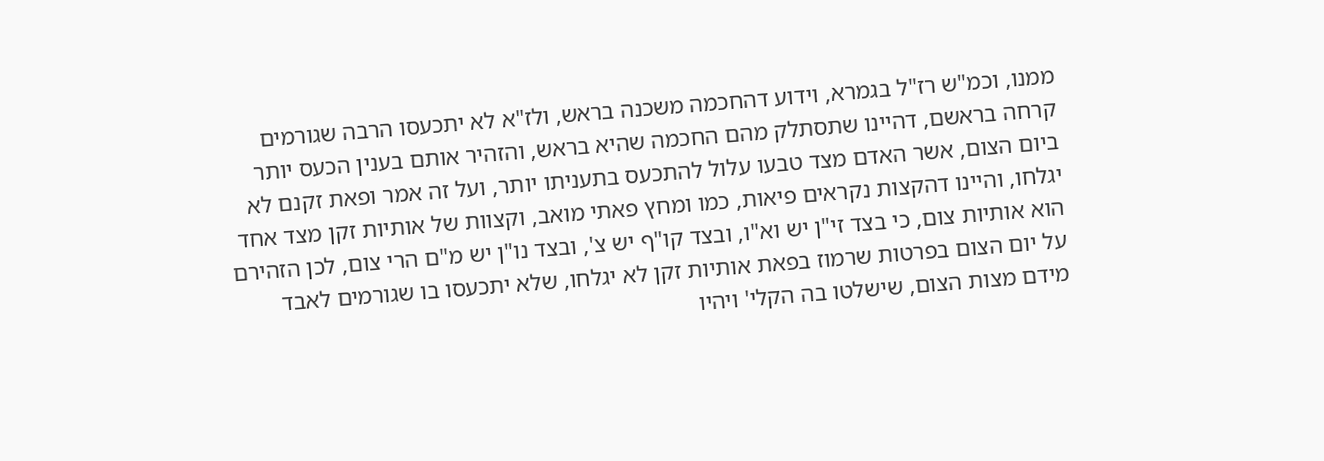ממנו, וכמ"ש רז"ל בגמרא, וידוע דהחכמה משכנה בראש, ולז"א לא יתכעסו הרבה שגורמים קרחה בראשם, דהיינו שתסתלק מהם החכמה שהיא בראש, והזהיר אותם בענין הכעס יותר ביום הצום, אשר האדם מצד טבעו עלול להתכעס בתעניתו יותר, ועל זה אמר ופאת זקנם לא יגלחו, והיינו דהקצות נקראים פיאות, כמו ומחץ פאתי מואב, וקצוות של אותיות זקן מצד אחד הוא אותיות צום, כי בצד זי"ן יש וא"ו, ובצד קו"ף יש צ', ובצד נו"ן יש מ"ם הרי צום, לכן הזהירם על יום הצום בפרטות שרמוז בפאת אותיות זקן לא יגלחו, שלא יתכעסו בו שגורמים לאבד מידם מצות הצום, שישלטו בה הקלי' ויהיו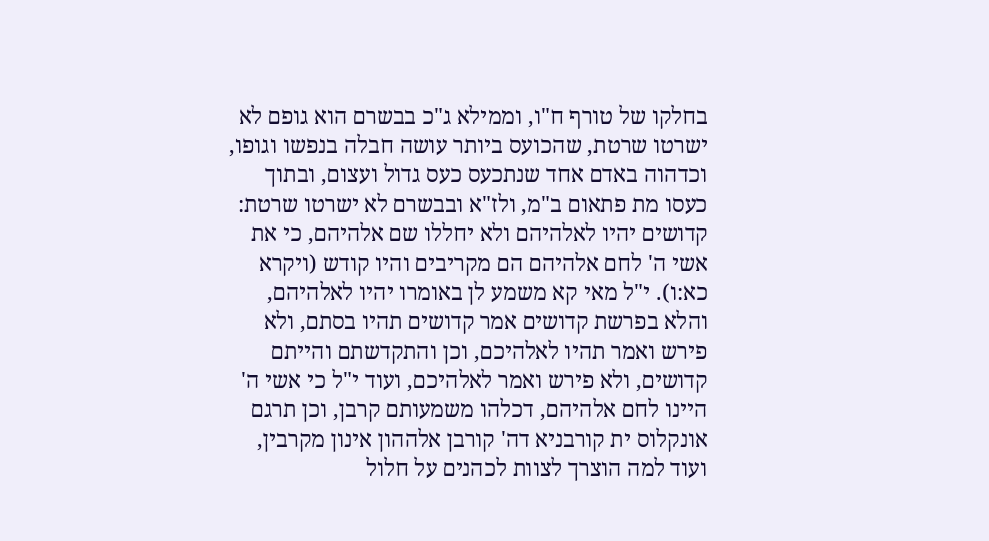בחלקו של טורף ח"ו, וממילא ג"כ בבשרם הוא גופם לא ישרטו שרטת, שהכועס ביותר עושה חבלה בנפשו וגופו, וכדהוה באדם אחד שנתכעס כעס גדול ועצום, ובתוך כעסו מת פתאום ב"מ, ולז"א ובבשרם לא ישרטו שרטת:
קדושים יהיו לאלהיהם ולא יחללו שם אלהיהם, כי את אשי ה' לחם אלהיהם הם מקריבים והיו קודש (ויקרא כא:ו). י"ל מאי קא משמע לן באומרו יהיו לאלהיהם, והלא בפרשת קדושים אמר קדושים תהיו בסתם, ולא פירש ואמר תהיו לאלהיכם, וכן והתקדשתם והייתם קדושים, ולא פירש ואמר לאלהיכם, ועוד י"ל כי אשי ה' היינו לחם אלהיהם, דכלהו משמעותם קרבן, וכן תרגם אונקלוס ית קורבניא דה' קורבן אלההון אינון מקרבין, ועוד למה הוצרך לצוות לכהנים על חלול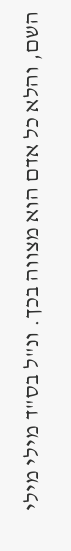השם, והלא כל אדם הוא מצווה בכך. ונ"ל בס"ד מילי מילי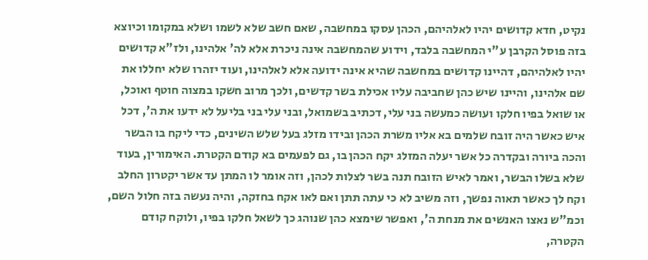נקיט, חדא קדושים יהיו לאלהיהם, הכהן עסקו במחשבה, שאם חשב שלא לשמו ושלא במקומו וכיוצא בזה פוסל הקרבן ע"י המחשבה בלבד, וידוע שהמחשבה אינה ניכרת אלא לה' אלהינו, ולז"א קדושים יהיו לאלהיהם, דהיינו קדושים במחשבה שהיא אינה ידועה אלא לאלהינו, ועוד יזהרו שלא יחללו את שם אלהינו, והיינו שיש כהן שחביבה עליו אכילת בשר קדשים, ולכך מרוב חשקו במצוה חוטף ואוכל, או שואל בפיו חלקו ועושה כמעשה בני עלי, דכתיב בשמואל, ובני עלי בני בליעל לא ידעו את ה', דכל איש כאשר היה זובח שלמים בא אליו משרת הכהן ובידו מזלג בעל שלש השינים, כדי ליקח בו הבשר והכה ביורה ובקדרה כל אשר יעלה המזלג יקח הכהן בו, גם לפעמים בא קודם הקטרת. האימורין, בעוד שלא בשלו הבשר, ואמר לאיש הזובח תנה בשר לצלות לכהן, וזה אומר לו המתן עד אשר יקטרון החלב וקח לך כאשר תאוה נפשך, וזה משיב לא כי עתה תתן ואם לאו אקח בחזקה, והיה נעשה בזה חלול השם, וכמ"ש נאצו האנשים את מנחת ה', ואפשר שימצא כהן שנוהג כך לשאל חלקו בפיו, ולוקח קודם הקטרה,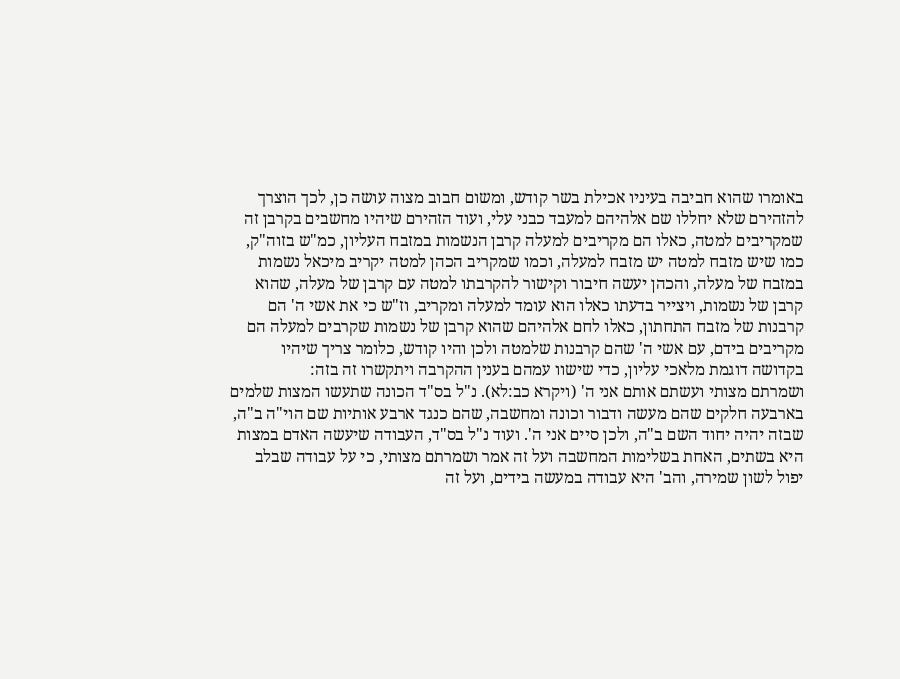באומרו שהוא חביבה בעיניו אכילת בשר קודש, ומשום חבוב מצוה עושה כן, לכך הוצרך להזהירם שלא יחללו שם אלהיהם למעבד כבני עלי, ועוד הזהירם שיהיו מחשבים בקרבן זה שמקריבים למטה, כאלו הם מקריבים למעלה קרבן הנשמות במזבח העליון, כמ"ש בזוה"ק, כמו שיש מזבח למטה יש מזבח למעלה, וכמו שמקריב הכהן למטה יקריב מיכאל נשמות במזבח של מעלה, והכהן יעשה חיבור וקישור להקרבתו למטה עם קרבן של מעלה, שהוא קרבן של נשמות, ויצייר בדעתו כאלו הוא עומד למעלה ומקריב, וז"ש כי את אשי ה' הם קרבנות של מזבח התחתון, כאלו לחם אלהיהם שהוא קרבן של נשמות שקרבים למעלה הם מקריבים בידם, עם אשי ה' שהם קרבנות שלמטה ולכן והיו קודש, כלומר צריך שיהיו בקדושה דוגמת מלאכי עליון, כדי שישוו עמהם בענין ההקרבה ויתקשרו זה בזה:
ושמרתם מצותי ועשתם אותם אני ה' (ויקרא כב:לא). נ"ל בס"ד הכונה שתעשו המצות שלמים בארבעה חלקים שהם מעשה ודבור וכונה ומחשבה, שהם כנגד ארבע אותיות שם הוי"ה ב"ה, שבזה יהיה יחוד השם ב"ה, ולכן סיים אני ה'. ועוד נ"ל בס"ד, העבודה שיעשה האדם במצות היא בשתים, האחת בשלימות המחשבה ועל זה אמר ושמרתם מצותי, כי על עבודה שבלב יפול לשון שמירה, והב' היא עבודה במעשה בידים, ועל זה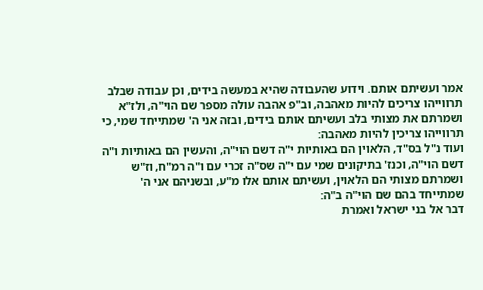אמר ועשיתם אותם. וידוע שהעבודה שהיא במעשה בידים, וכן עבודה שבלב תרווייהו צריכים להיות מאהבה, וב"פ אהבה עולה מספר שם הוי"ה, ולז"א ושמרתם את מצותי בלב ועשיתם אותם בידים, ובזה אני ה' שמתייחד שמי, כי תרווייהו צריכין להיות מאהבה:
ועוד נ"ל בס"ד, הלאוין הם באותיות י"ה דשם הוי"ה, והעשין הם באותיות ו"ה דשם הוי"ה, וכנז' בתיקונים שמי עם י"ה שס"ה זכרי עם ו"ה רמ"ח, וז"ש ושמרתם מצותי הם הלאוין, ועשיתם אותם אלו מ"ע, ובשניהם אני ה' שמתייחד בהם שם הוי"ה ב"ה:
דבר אל בני ישראל ואמרת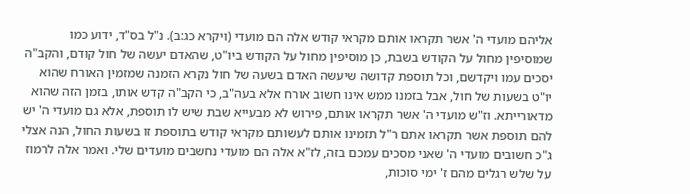אליהם מועדי ה' אשר תקראו אותם מקראי קודש אלה הם מועדי (ויקרא כג:ב). נ"ל בס"ד, ידוע כמו שמוסיפין מחול על הקודש בשבת, כן מוסיפין מחול על הקודש ביו"ט, שהאדם יעשה של חול קודם, והקב"ה יסכים עמו ויקדשם, וכל תוספת קדושה שיעשה האדם בשעה של חול נקרא הזמנה שמזמין האורח שהוא יו"ט בשעות של חול, אבל בזמנו ממש אינו חשוב אורח אלא בעה"ב, כי הקב"ה קדש אותו, בזמן הזה שהוא מדאורייתא. וז"ש מועדי ה' אשר תקראו אותם, פירוש לא מבעייא שבת שיש לו תוספת, אלא גם מועדי ה' יש להם תוספת אשר תקראו אתם ר"ל תזמינו אותם לעשותם מקראי קודש בתוספת זו בשעות החול, הנה אצלי ג"כ חשובים מועדי ה' שאני מסכים עמכם בזה, לז"א אלה הם מועדי נחשבים מועדים שלי. ואמר אלה לרמוז על שלש רגלים מהם ז' ימי סוכות,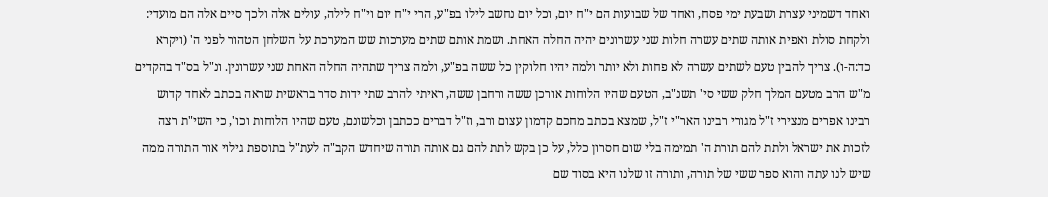ואחד דשמיני עצרת ושבעת ימי פסח, ואחד של שבועות הם י"ח יום, וכל יום נחשב לילו בפ"ע, הרי י"ח יום וי"ח לילה, עולים אלה ולכך סיים אלה הם מועדי:
ולקחת סולת ואפית אותה שתים עשרה חלות שני עשרונים יהיה החלה האחת. ושמת אותם שתים מערכות שש המערכת על השלחן הטהור לפני ה' (ויקרא כד:ה-ו). צריך להבין טעם לשתים עשרה לא פחות ולא יותר ולמה יהיו חלוקין כל ששה בפ"ע, ולמה צריך שתהיה החלה האחת שני עשרונין. ונ"ל בס"ד בהקדים מ"ש הרב מטעם המלך חלק ששי סי' תשנ"ב, הטעם שהיו הלוחות אורכן ששה ורחבן ששה, ראיתי להרב שתי ידות סדר בראשית שראה בכתב לאחד קדוש רבינו אפרים מנצירי ז"ל מגורי רבינו האר"י ז"ל, שמצא בכתב מחכם קדמון עצום ורב, וז"ל דברים ככתבן וכלשונם, טעם שהיו הלוחות וכו', כי השי"ת רצה לזכות את ישראל ולתת להם תורת ה' תמימה בלי שום חסרון כלל, על כן בקש לתת להם גם אותה תורה שיחדש הקב"ה לעת"ל בתוספת גילוי אור התורה ממה שיש לנו עתה והוא ספר ששי של תורה, ותורה זו שלנו היא בסוד שם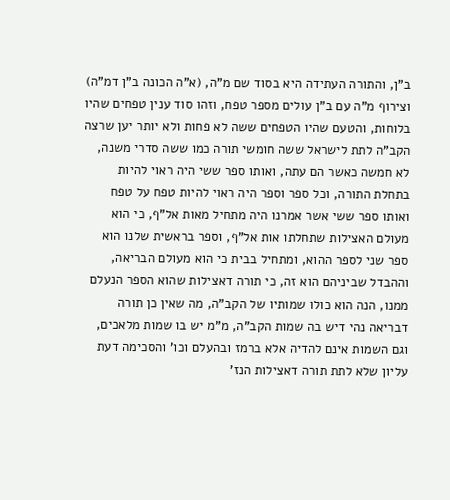ב"ן, והתורה העתידה היא בסוד שם מ"ה, (א"ה הכונה ב"ן דמ"ה) וצירוף מ"ה עם ב"ן עולים מספר טפח, וזהו סוד ענין טפחים שהיו בלוחות, והטעם שהיו הטפחים ששה לא פחות ולא יותר יען שרצה הקב"ה לתת לישראל ששה חומשי תורה כמו ששה סדרי משנה, לא חמשה כאשר הם עתה, ואותו ספר ששי היה ראוי להיות בתחלת התורה, וכל ספר וספר היה ראוי להיות טפח על טפח ואותו ספר ששי אשר אמרנו היה מתחיל מאות אל"ף, כי הוא מעולם האצילות שתחלתו אות אל"ף, וספר בראשית שלנו הוא ספר שני לספר ההוא, ומתחיל בבית כי הוא מעולם הבריאה, וההבדל שביניהם הוא זה, כי תורה דאצילות שהוא הספר הנעלם ממנו, הנה הוא כולו שמותיו של הקב"ה, מה שאין כן תורה דבריאה נהי דיש בה שמות הקב"ה, מ"מ יש בו שמות מלאכים, וגם השמות אינם להדיה אלא ברמז ובהעלם וכו' והסכימה דעת עליון שלא לתת תורה דאצילות הנז'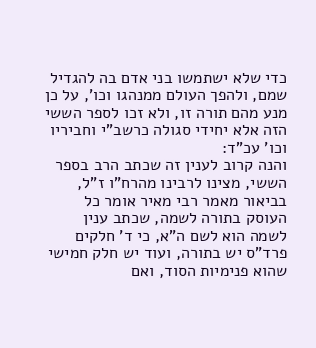כדי שלא ישתמשו בני אדם בה להגדיל שמם, ולהפך העולם ממנהגו וכו', על כן מנע מהם תורה זו, ולא זכו לספר הששי הזה אלא יחידי סגולה כרשב"י וחביריו וכו' עכ"ד:
והנה קרוב לענין זה שכתב הרב בספר הששי, מצינו לרבינו מהרח"ו ז"ל, בביאור מאמר רבי מאיר אומר כל העוסק בתורה לשמה, שכתב ענין לשמה הוא לשם ה"א, כי ד' חלקים פרד"ס יש בתורה, ועוד יש חלק חמישי שהוא פנימיות הסוד, ואם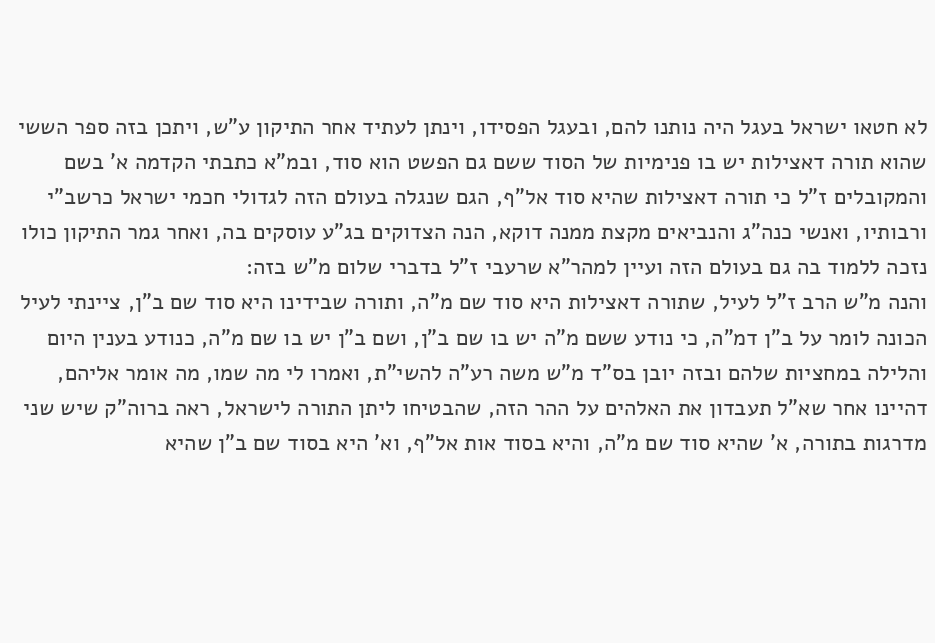לא חטאו ישראל בעגל היה נותנו להם, ובעגל הפסידו, וינתן לעתיד אחר התיקון ע"ש, ויתכן בזה ספר הששי שהוא תורה דאצילות יש בו פנימיות של הסוד ששם גם הפשט הוא סוד, ובמ"א כתבתי הקדמה א' בשם והמקובלים ז"ל כי תורה דאצילות שהיא סוד אל"ף, הגם שנגלה בעולם הזה לגדולי חכמי ישראל כרשב"י ורבותיו, ואנשי כנה"ג והנביאים מקצת ממנה דוקא, הנה הצדוקים בג"ע עוסקים בה, ואחר גמר התיקון כולו נזכה ללמוד בה גם בעולם הזה ועיין למהר"א שרעבי ז"ל בדברי שלום מ"ש בזה:
והנה מ"ש הרב ז"ל לעיל, שתורה דאצילות היא סוד שם מ"ה, ותורה שבידינו היא סוד שם ב"ן, ציינתי לעיל הכונה לומר על ב"ן דמ"ה, כי נודע ששם מ"ה יש בו שם ב"ן, ושם ב"ן יש בו שם מ"ה, כנודע בענין היום והלילה במחציות שלהם ובזה יובן בס"ד מ"ש משה רע”ה להשי"ת, ואמרו לי מה שמו, מה אומר אליהם, דהיינו אחר שא"ל תעבדון את האלהים על ההר הזה, שהבטיחו ליתן התורה לישראל, ראה ברוה"ק שיש שני מדרגות בתורה, א' שהיא סוד שם מ"ה, והיא בסוד אות אל"ף, וא' היא בסוד שם ב"ן שהיא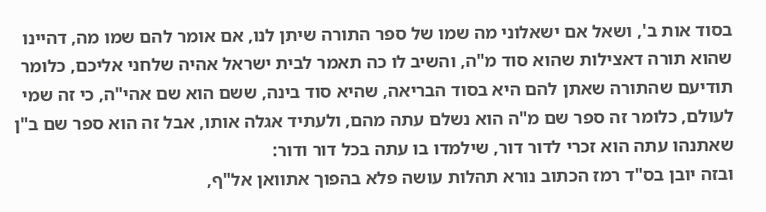בסוד אות ב', ושאל אם ישאלוני מה שמו של ספר התורה שיתן לנו, אם אומר להם שמו מה, דהיינו שהוא תורה דאצילות שהוא סוד מ"ה, והשיב לו כה תאמר לבית ישראל אהיה שלחני אליכם, כלומר תודיעם שהתורה שאתן להם היא בסוד הבריאה, שהיא סוד בינה, ששם הוא שם אהי"ה, כי זה שמי לעולם, כלומר זה ספר שם מ"ה הוא נשלם עתה מהם, ולעתיד אגלה אותו, אבל זה הוא ספר שם ב"ן שאתנהו עתה הוא זכרי לדור דור, שילמדו בו עתה בכל דור ודור:
ובזה יובן בס"ד רמז הכתוב נורא תהלות עושה פלא בהפוך אתוואן אל"ף,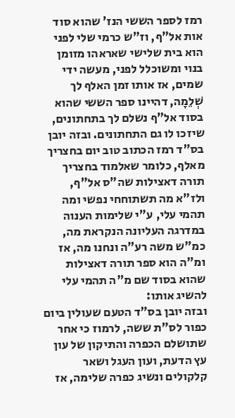רמז לספר הששי הנז' שהוא סוד אות אל"ף, וז"ש כרמי שלי לפני הוא בית שלישי שאראהו מזומן בנוי ומשוכלל לפני, מעשה ידי שמים, אז אותו זמן האלף לך שְׁלֵמָה, דהיינו ספר הששי שהוא בסוד אל"ף נשלם לך בתחתונים, שיזכו לו גם התחתונים. ובזה יובן בס"ד רמז הכתוב טוב יום בחצריך מאלף, כלומר שאלמוד בחצריך תורה דאצילות שה"ס אל"ף, ולז"א מה תשתוחחי נפשי ומה תהמי עלי, ע"י שלימות הענוה במדרגה העליונה הנקראת מה, כמ"ש משה רע”ה ונחנו מה, אז ומ"ה הוא ספר תורה דאצילות שהוא בסוד שם מ"ה תהמי עלי להשיג אותו:
ובזה יובן בס"ד הטעם שעולין ביום כפור לס"ת ששה, לרמוז כי אחר שתושלם הכפרה והתיקון של עון עץ הדעת, ועון העגל ושאר קלקולים ונשיג כפרה שלימה, אז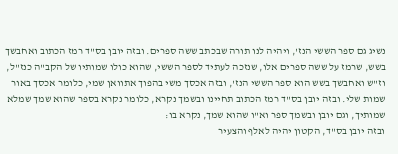נשיג גם ספר הששי הנז', ויהיה לנו תורה שבכתב ששה ספרים. ובזה יובן בס"ד רמז הכתוב ואחבשך בשש, שרמז על ששה ספרים אלו, שנזכה לעתיד לספר הששי, שהוא כולו שמותיו של הקב"ה כנז"ל, וז"ש ואחבשך בשש הוא ספר הששי הנז', ובזה אכסך משי בהפוך אתוואן שמי, כלומר אכסך באור שמות שלי. ובזה יובן בס"ד רמז הכתוב תחיינו ובשמך נקרא, כלומר נקרא בספר שהוא שמך שמלא שמותיך, וגם יובן ובשמך ספר וא"ו שהוא שמך, נקרא בו:
ובזה יובן בס"ד, הקטון יהיה לאלף והצעיר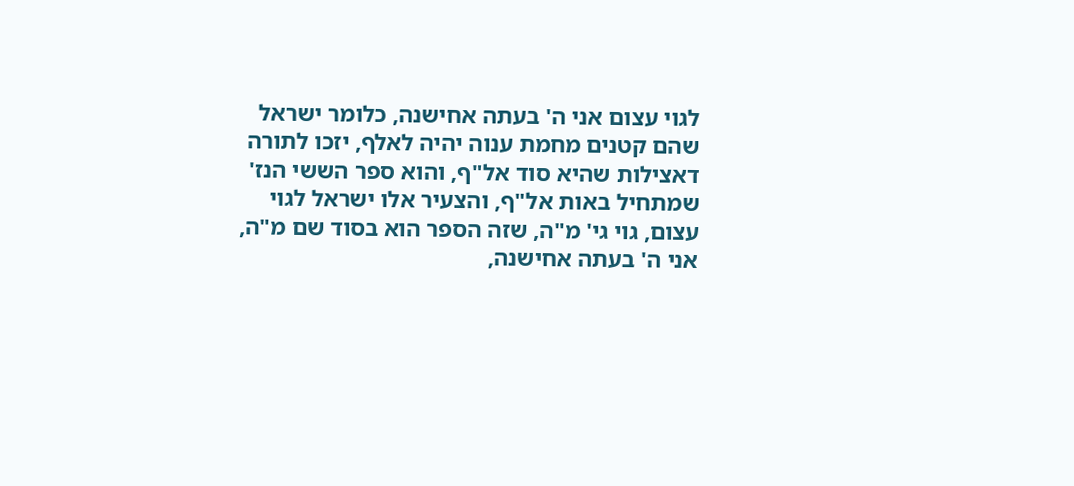לגוי עצום אני ה' בעתה אחישנה, כלומר ישראל שהם קטנים מחמת ענוה יהיה לאלף, יזכו לתורה דאצילות שהיא סוד אל"ף, והוא ספר הששי הנז' שמתחיל באות אל"ף, והצעיר אלו ישראל לגוי עצום, גוי גי' מ"ה, שזה הספר הוא בסוד שם מ"ה, אני ה' בעתה אחישנה,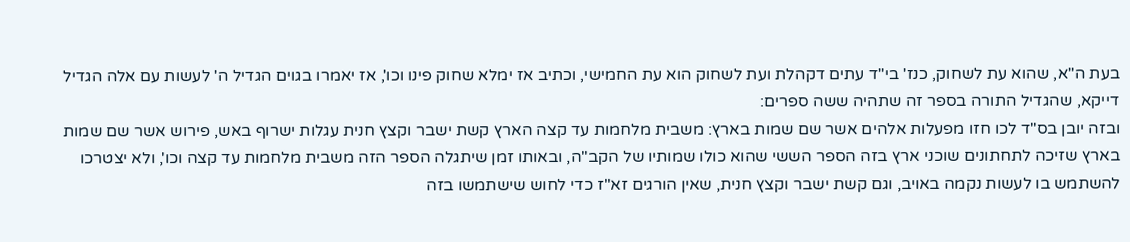בעת ה"א, שהוא עת לשחוק, כנז' בי"ד עתים דקהלת ועת לשחוק הוא עת החמישי, וכתיב אז ימלא שחוק פינו וכו', אז יאמרו בגוים הגדיל ה' לעשות עם אלה הגדיל דייקא, שהגדיל התורה בספר זה שתהיה ששה ספרים:
ובזה יובן בס"ד לכו חזו מפעלות אלהים אשר שם שמות בארץ: משבית מלחמות עד קצה הארץ קשת ישבר וקצץ חנית עגלות ישרוף באש, פירוש אשר שם שמות בארץ שזיכה לתחתונים שוכני ארץ בזה הספר הששי שהוא כולו שמותיו של הקב"ה, ובאותו זמן שיתגלה הספר הזה משבית מלחמות עד קצה וכו', ולא יצטרכו להשתמש בו לעשות נקמה באויב, וגם קשת ישבר וקצץ חנית, שאין הורגים זא"ז כדי לחוש שישתמשו בזה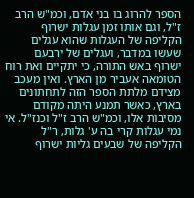הספר להרוג בו בני אדם, וכמ"ש הרב ז"ל, וגם אותו זמן עגלות ישרוף הקליפה של העגלות שהוא עגלים שעשו במדבר, ועגלים של ירבעם ישרוף באש התורה, כי יתקיים ואת רוח הטומאה אעביר מן הארץ. ואין מעכב מצידם מלתת הספר הזה לתחתונים בארץ, כאשר תמנע היתה מקודם מסיבות אלו, וכמ"ש הרב ז"ל וכנז"ל. אי נמי עגלות קרי בה ע' גלות, ר"ל הקליפה של שבעים גליות ישרוף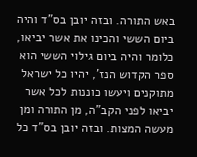באש התורה. ובזה יובן בס"ד והיה ביום הששי והכינו את אשר יביאו, כלומר והיה ביום גילוי הששי הוא ספר הקדוש הנז', יהיו כל ישראל מתוקנים ויעשו כוננות לכל אשר יביאו לפני הקב"ה, מן התורה ומן מעשה המצות. ובזה יובן בס"ד כל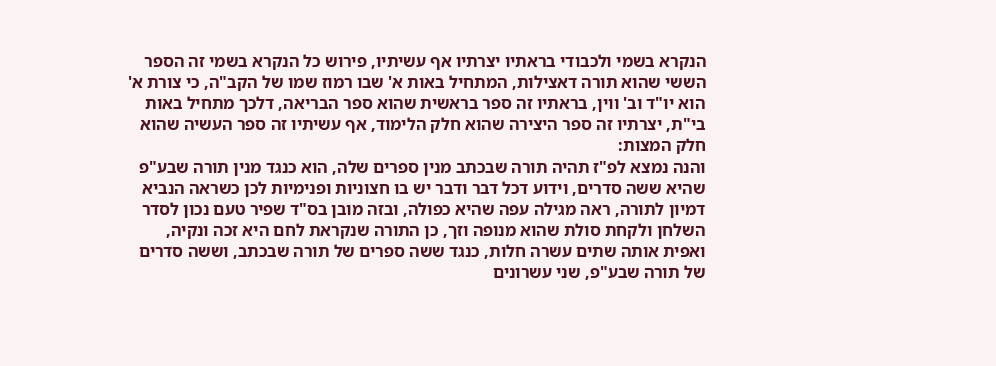הנקרא בשמי ולכבודי בראתיו יצרתיו אף עשיתיו, פירוש כל הנקרא בשמי זה הספר הששי שהוא תורה דאצילות, המתחיל באות א' שבו רמוז שמו של הקב"ה, כי צורת א' הוא יו"ד וב' ווין, בראתיו זה ספר בראשית שהוא ספר הבריאה, דלכך מתחיל באות בי"ת, יצרתיו זה ספר היצירה שהוא חלק הלימוד, אף עשיתיו זה ספר העשיה שהוא חלק המצות:
והנה נמצא לפ"ז תהיה תורה שבכתב מנין ספרים שלה, הוא כנגד מנין תורה שבע"פ שהיא ששה סדרים, וידוע דכל דבר ודבר יש בו חצוניות ופנימיות לכן כשראה הנביא דמיון לתורה, ראה מגילה עפה שהיא כפולה, ובזה מובן בס"ד שפיר טעם נכון לסדר השלחן ולקחת סולת שהוא מנופה וזך, כן התורה שנקראת לחם היא זכה ונקיה, ואפית אותה שתים עשרה חלות, כנגד ששה ספרים של תורה שבכתב, וששה סדרים של תורה שבע"פ, שני עשרונים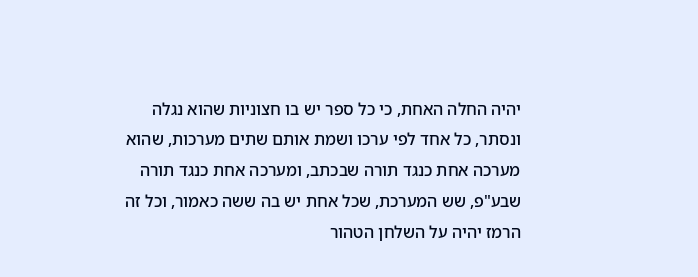יהיה החלה האחת, כי כל ספר יש בו חצוניות שהוא נגלה ונסתר, כל אחד לפי ערכו ושמת אותם שתים מערכות, שהוא מערכה אחת כנגד תורה שבכתב, ומערכה אחת כנגד תורה שבע"פ, שש המערכת, שכל אחת יש בה ששה כאמור, וכל זה הרמז יהיה על השלחן הטהור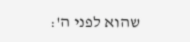שהוא לפני ה':